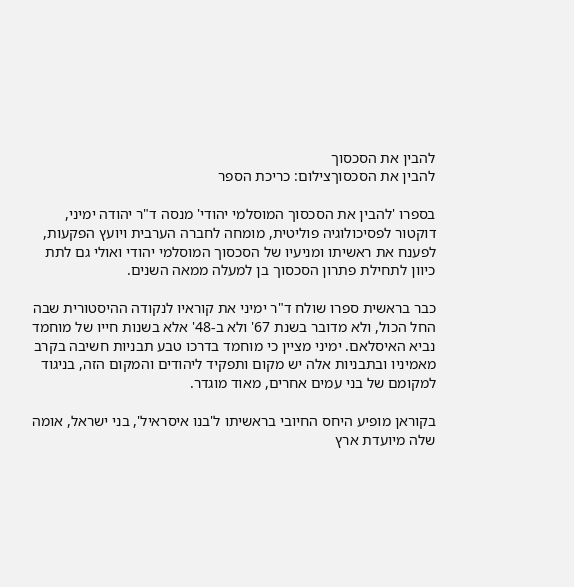להבין את הסכסוך
להבין את הסכסוךצילום: כריכת הספר

בספרו 'להבין את הסכסוך המוסלמי יהודי' מנסה ד"ר יהודה ימיני, דוקטור לפסיכולוגיה פוליטית, מומחה לחברה הערבית ויועץ הפקעות, לפענח את ראשיתו ומניעיו של הסכסוך המוסלמי יהודי ואולי גם לתת כיוון לתחילת פתרון הסכסוך בן למעלה ממאה השנים.

כבר בראשית ספרו שולח ד"ר ימיני את קוראיו לנקודה ההיסטורית שבה החל הכול, ולא מדובר בשנת 67' ולא ב-48' אלא בשנות חייו של מוחמד נביא האיסלאם. ימיני מציין כי מוחמד בדרכו טבע תבניות חשיבה בקרב מאמיניו ובתבניות אלה יש מקום ותפקיד ליהודים והמקום הזה, בניגוד למקומם של בני עמים אחרים, מאוד מוגדר.

בקוראן מופיע היחס החיובי בראשיתו ל'בנו איסראיל', בני ישראל, אומה שלה מיועדת ארץ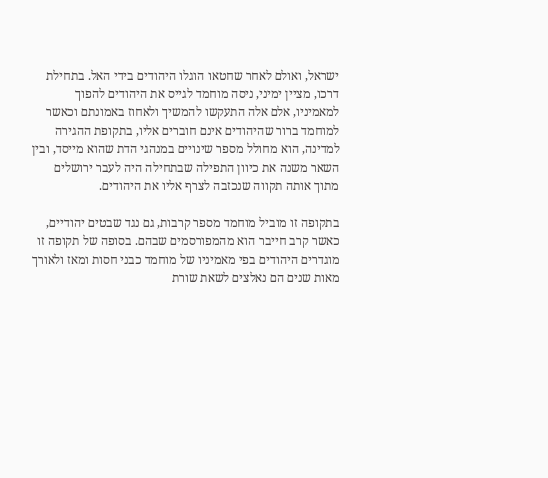ישראל, ואולם לאחר שחטאו הוגלו היהודים בידי האל. בתחילת דרכו, מציין ימיני, ניסה מוחמד לגייס את היהודים להפוך למאמיניו, אלם אלה התעקשו להמשיך ולאחוז באמונתם וכאשר למוחמד ברור שהיהודים אינם חוברים אליו, בתקופת ההגירה למדינה, הוא מחולל מספר שינויים במנהגי הדת שהוא מייסד, ובין השאר משנה את כיוון התפילה שבתחילה היה לעבר ירושלים מתוך אותה תקווה שנכזבה לצרף אליו את היהודים.

בתקופה זו מוביל מוחמד מספר קרבות, גם נגד שבטים יהודיים, כאשר קרב חייבר הוא מהמפורסמים שבהם. בסופה של תקופה זו מוגדרים היהודים בפי מאמיניו של מוחמד כבני חסות ומאז ולאורך מאות שנים הם נאלצים לשאת שורת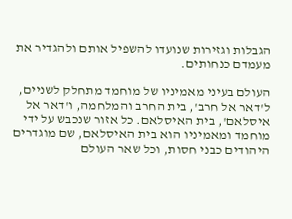הגבלות וגזירות שנועדו להשפיל אותם ולהגדיר את מעמדם כנחותים.

העולם בעיני מאמיניו של מוחמד מתחלק לשניים, ל'דאר אל חרב', בית החרב והמלחמה, ו'דאר אל איסלאם', בית האיסלאם. כל אזור שנכבש על ידי מוחמד ומאמיניו הוא בית האיסלאם, שם מוגדרים היהודים כבני חסות, וכל שאר העולם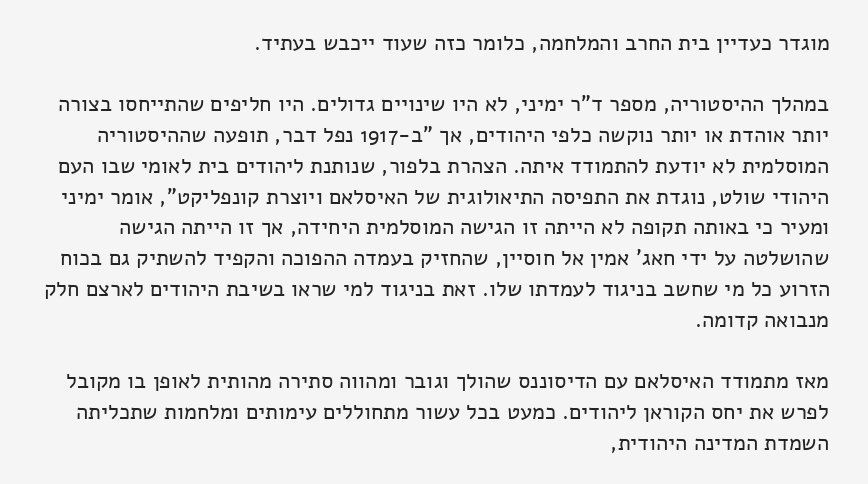מוגדר כעדיין בית החרב והמלחמה, כלומר כזה שעוד ייכבש בעתיד.

במהלך ההיסטוריה, מספר ד"ר ימיני, לא היו שינויים גדולים. היו חליפים שהתייחסו בצורה יותר אוהדת או יותר נוקשה כלפי היהודים, אך "ב-1917 נפל דבר, תופעה שההיסטוריה המוסלמית לא יודעת להתמודד איתה. הצהרת בלפור, שנותנת ליהודים בית לאומי שבו העם היהודי שולט, נוגדת את התפיסה התיאולוגית של האיסלאם ויוצרת קונפליקט", אומר ימיני ומעיר כי באותה תקופה לא הייתה זו הגישה המוסלמית היחידה, אך זו הייתה הגישה שהושלטה על ידי חאג' אמין אל חוסיין, שהחזיק בעמדה ההפוכה והקפיד להשתיק גם בכוח הזרוע כל מי שחשב בניגוד לעמדתו שלו. זאת בניגוד למי שראו בשיבת היהודים לארצם חלק מנבואה קדומה.

מאז מתמודד האיסלאם עם הדיסוננס שהולך וגובר ומהווה סתירה מהותית לאופן בו מקובל לפרש את יחס הקוראן ליהודים. כמעט בכל עשור מתחוללים עימותים ומלחמות שתכליתה השמדת המדינה היהודית,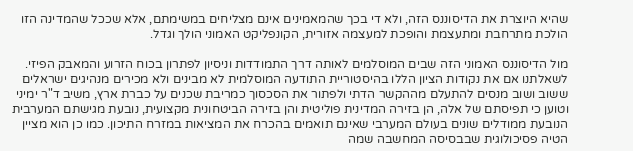שהיא היוצרת את הדיסוננס הזה, ולא די בכך שהמאמינים אינם מצליחים במשימתם, אלא שככל שהמדינה הזו הולכת מתרחבת ומתעצמת והופכת למעצמה אזורית, הקונפליקט האמוני הולך וגדל.

מול הדיסוננס האמוני הזה שבים המוסלמים לאותה דרך התמודדות וניסיון לפתרון בכוח הזרוע והמאבק הפיזי. לשאלתנו אם את נקודות הציון הללו בהיסטוריית התודעה המוסלמית לא מבינים ולא מכירים מנהיגים ישראלים ששוב ושוב מנסים להתעלם מההקשר הדתי ולפתור את הסכסוך כמריבת שכנים על כברת ארץ, משיב ד"ר ימיני וטוען כי תפיסתם של אלה, הן בזירה המדינית פוליטית והן בזירה הביטחונית מקצועית, נובעת מגישתם המערבית הנובעת ממודלים שונים בעולם המערבי שאינם תואמים בהכרח את המציאות במזרח התיכון. כמו כן הוא מציין הטיה פסיכולוגית שבבסיסה המחשבה שמה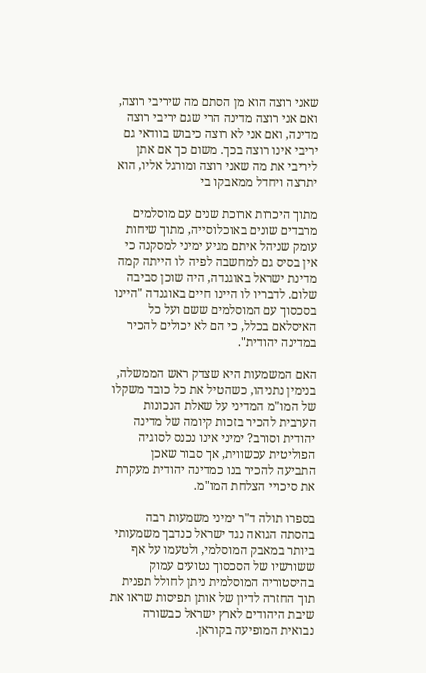שאני רוצה הוא מן הסתם מה שיריבי רוצה, ואם אני רוצה מדינה הרי שגם יריבי רוצה מדינה, ואם אני לא רוצה כיבוש בוודאי גם יריבי אינו רוצה בכך. משום כך אם אתן ליריבי את מה שאני רוצה ומורגל אליו, הוא יתרצה ויחדל ממאבקו בי

מתוך היכרות ארוכת שנים עם מוסלמים מרבדים שונים באוכלוסייה, מתוך שיחות עומק שניהל איתם מגיע ימיני למסקנה כי אין בסיס גם למחשבה לפיה לו הייתה קמה מדינת ישראל באוגנדה, היה שוכן סביבה שלום. לדבריו לו היינו חיים באוגנדה "היינו בסכסוך עם המוסלמים ששם ועל כל האיסלאם בכלל, כי הם לא יכולים להכיר במדינה יהודית".

האם המשמעות היא שצדק ראש הממשלה, בנימין נתניהו, כשהטיל את כל כובד משקלו של המו"מ המדיני על שאלת הנכונות הערבית להכיר בזכות קיומה של מדינה יהודית וסורב? ימיני אינו נכנס לסוגיה הפוליטית עכשווית, אך סבור שאכן התביעה להכיר בנו כמדינה יהודית מעקרת את סיכויי הצלחת המו"מ.

בספרו תולה ד"ר ימיני משמעות רבה בהסתה הגואה נגד ישראל כנדבך משמעותי ביותר במאבק המוסלמי, ולטעמו על אף ששורשיו של הסכסוך נטועים עמוק בהיסטוריה המוסלמית ניתן לחולל תפנית תוך החזרה לדיון של אותן תפיסות שראו את שיבת היהודים לארץ ישראל כבשורה נבואית המופיעה בקוראן.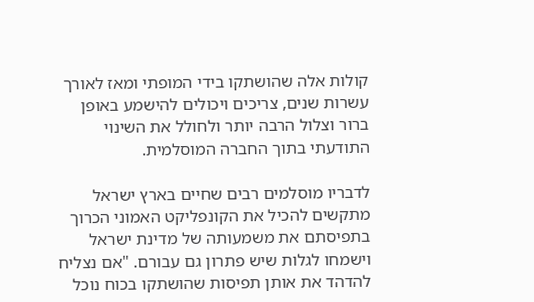קולות אלה שהושתקו בידי המופתי ומאז לאורך עשרות שנים, צריכים ויכולים להישמע באופן ברור וצלול הרבה יותר ולחולל את השינוי התודעתי בתוך החברה המוסלמית.

לדבריו מוסלמים רבים שחיים בארץ ישראל מתקשים להכיל את הקונפליקט האמוני הכרוך בתפיסתם את משמעותה של מדינת ישראל וישמחו לגלות שיש פתרון גם עבורם. "אם נצליח להדהד את אותן תפיסות שהושתקו בכוח נוכל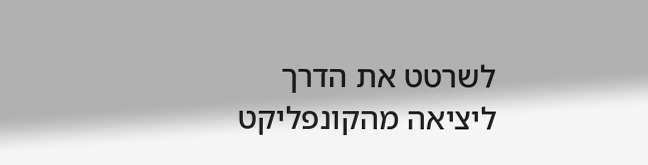לשרטט את הדרך ליציאה מהקונפליקט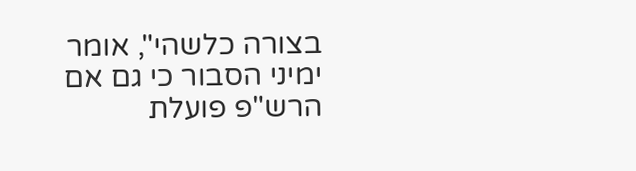בצורה כלשהי", אומר ימיני הסבור כי גם אם הרש"פ פועלת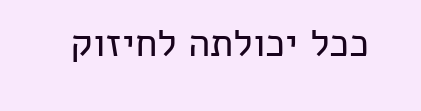ככל יכולתה לחיזוק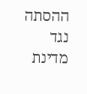ההסתה נגד מדינת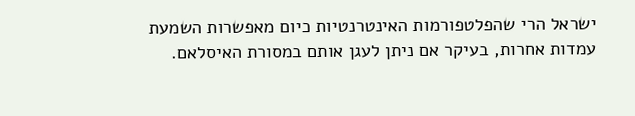ישראל הרי שהפלטפורמות האינטרנטיות כיום מאפשרות השמעת עמדות אחרות, בעיקר אם ניתן לעגן אותם במסורת האיסלאם.